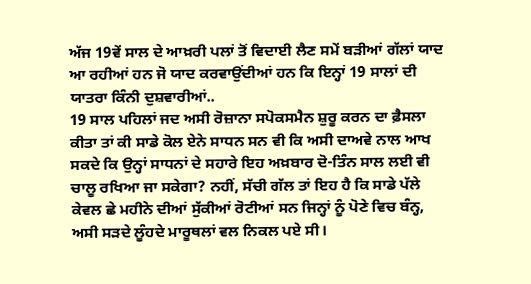ਅੱਜ 19ਵੇਂ ਸਾਲ ਦੇ ਆਖ਼ਰੀ ਪਲਾਂ ਤੋਂ ਵਿਦਾਈ ਲੈਣ ਸਮੇਂ ਬੜੀਆਂ ਗੱਲਾਂ ਯਾਦ ਆ ਰਹੀਆਂ ਹਨ ਜੋ ਯਾਦ ਕਰਵਾਉਂਦੀਆਂ ਹਨ ਕਿ ਇਨ੍ਹਾਂ 19 ਸਾਲਾਂ ਦੀ ਯਾਤਰਾ ਕਿੰਨੀ ਦੁਸ਼ਵਾਰੀਆਂ..
19 ਸਾਲ ਪਹਿਲਾਂ ਜਦ ਅਸੀ ਰੋਜ਼ਾਨਾ ਸਪੋਕਸਮੈਨ ਸ਼ੁਰੂ ਕਰਨ ਦਾ ਫ਼ੈਸਲਾ ਕੀਤਾ ਤਾਂ ਕੀ ਸਾਡੇ ਕੋਲ ਏਨੇ ਸਾਧਨ ਸਨ ਵੀ ਕਿ ਅਸੀ ਦਾਅਵੇ ਨਾਲ ਆਖ ਸਕਦੇ ਕਿ ਉਨ੍ਹਾਂ ਸਾਧਨਾਂ ਦੇ ਸਹਾਰੇ ਇਹ ਅਖ਼ਬਾਰ ਦੋ-ਤਿੰਨ ਸਾਲ ਲਈ ਵੀ ਚਾਲੂ ਰਖਿਆ ਜਾ ਸਕੇਗਾ? ਨਹੀਂ, ਸੱਚੀ ਗੱਲ ਤਾਂ ਇਹ ਹੈ ਕਿ ਸਾਡੇ ਪੱਲੇ ਕੇਵਲ ਛੇ ਮਹੀਨੇ ਦੀਆਂ ਸੁੱਕੀਆਂ ਰੋਟੀਆਂ ਸਨ ਜਿਨ੍ਹਾਂ ਨੂੰ ਪੋਣੇ ਵਿਚ ਬੰਨ੍ਹ, ਅਸੀ ਸੜਦੇ ਲੂੰਹਦੇ ਮਾਰੂਥਲਾਂ ਵਲ ਨਿਕਲ ਪਏ ਸੀ।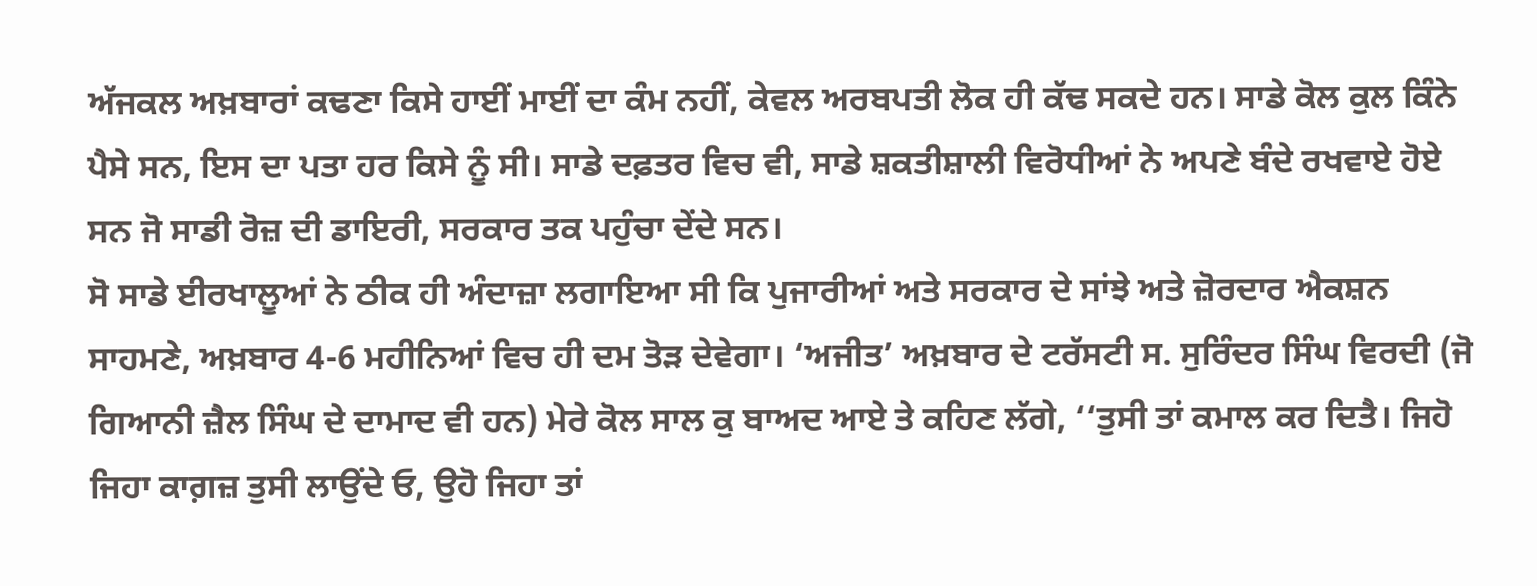ਅੱਜਕਲ ਅਖ਼ਬਾਰਾਂ ਕਢਣਾ ਕਿਸੇ ਹਾਈਂ ਮਾਈਂ ਦਾ ਕੰਮ ਨਹੀਂ, ਕੇਵਲ ਅਰਬਪਤੀ ਲੋਕ ਹੀ ਕੱਢ ਸਕਦੇ ਹਨ। ਸਾਡੇ ਕੋਲ ਕੁਲ ਕਿੰਨੇ ਪੈਸੇ ਸਨ, ਇਸ ਦਾ ਪਤਾ ਹਰ ਕਿਸੇ ਨੂੰ ਸੀ। ਸਾਡੇ ਦਫ਼ਤਰ ਵਿਚ ਵੀ, ਸਾਡੇ ਸ਼ਕਤੀਸ਼ਾਲੀ ਵਿਰੋਧੀਆਂ ਨੇ ਅਪਣੇ ਬੰਦੇ ਰਖਵਾਏ ਹੋਏ ਸਨ ਜੋ ਸਾਡੀ ਰੋਜ਼ ਦੀ ਡਾਇਰੀ, ਸਰਕਾਰ ਤਕ ਪਹੁੰਚਾ ਦੇਂਦੇ ਸਨ।
ਸੋ ਸਾਡੇ ਈਰਖਾਲੂਆਂ ਨੇ ਠੀਕ ਹੀ ਅੰਦਾਜ਼ਾ ਲਗਾਇਆ ਸੀ ਕਿ ਪੁਜਾਰੀਆਂ ਅਤੇ ਸਰਕਾਰ ਦੇ ਸਾਂਝੇ ਅਤੇ ਜ਼ੋਰਦਾਰ ਐਕਸ਼ਨ ਸਾਹਮਣੇ, ਅਖ਼ਬਾਰ 4-6 ਮਹੀਨਿਆਂ ਵਿਚ ਹੀ ਦਮ ਤੋੜ ਦੇਵੇਗਾ। ‘ਅਜੀਤ’ ਅਖ਼ਬਾਰ ਦੇ ਟਰੱਸਟੀ ਸ. ਸੁਰਿੰਦਰ ਸਿੰਘ ਵਿਰਦੀ (ਜੋ ਗਿਆਨੀ ਜ਼ੈਲ ਸਿੰਘ ਦੇ ਦਾਮਾਦ ਵੀ ਹਨ) ਮੇਰੇ ਕੋਲ ਸਾਲ ਕੁ ਬਾਅਦ ਆਏ ਤੇ ਕਹਿਣ ਲੱਗੇ, ‘‘ਤੁਸੀ ਤਾਂ ਕਮਾਲ ਕਰ ਦਿਤੈ। ਜਿਹੋ ਜਿਹਾ ਕਾਗ਼ਜ਼ ਤੁਸੀ ਲਾਉਂਦੇ ਓ, ਉਹੋ ਜਿਹਾ ਤਾਂ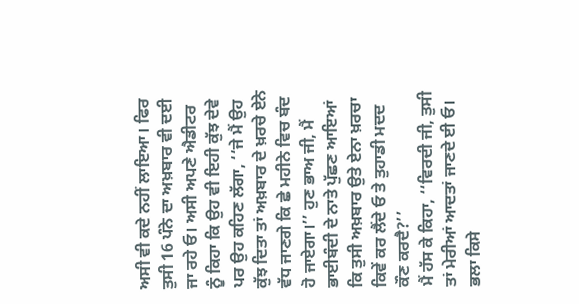ਅਸੀ ਵੀ ਕਦੇ ਨਹੀਂ ਲਾਇਆ। ਫਿਰ ਤੁਸੀ 16 ਪੰਨੇ ਦਾ ਅਖ਼ਬਾਰ ਵੀ ਦਈ ਜਾ ਰਹੇ ਓ। ਅਸੀ ਅਪਣੇ ਐਡੀਟਰ ਨੂੰ ਕਿਹਾ ਕਿ ਉਹ ਵੀ ਇਹੀ ਕੁੱਝ ਦੇਵੇ ਪਰ ਉਹ ਕਹਿਣ ਲੱਗਾ, ‘‘ਜੇ ਮੈਂ ਉਹ ਕੁੱਝ ਦਿਤਾ ਤਾਂ ਅਖ਼ਬਾਰ ਦੇ ਖ਼ਰਚੇ ਏਨੇ ਵੱਧ ਜਾਣਗੇ ਕਿ ਛੇ ਮਹੀਨੇ ਵਿਚ ਬੰਦ ਹੋ ਜਾਏਗਾ।’’ ਹੁਣ ਭਾਅ ਜੀ, ਮੈਂ ਭਾਈਬੰਦੀ ਦੇ ਨਾਤੇ ਪੁੱਛਣ ਆਇਆਂ ਕਿ ਤੁਸੀ ਅਖ਼ਬਾਰ ਉਤੇ ਏਨਾ ਖ਼ਰਚਾ ਕਿਵੇਂ ਕਰ ਲੈਂਦੇ ਓ ਤੇ ਤੁਹਾਡੀ ਮਦਦ ਕੌਣ ਕਰਦੈ?’’
ਮੈਂ ਹੱਸ ਕੇ ਕਿਹਾ, ‘‘ਵਿਰਦੀ ਜੀ, ਤੁਸੀ ਤਾਂ ਮੇਰੀਆਂ ਆਦਤਾਂ ਜਾਣਦੇ ਈ ਓ। ਭਲਾ ਕਿਸੇ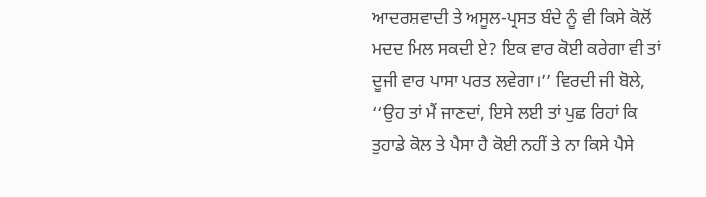ਆਦਰਸ਼ਵਾਦੀ ਤੇ ਅਸੂਲ-ਪ੍ਰਸਤ ਬੰਦੇ ਨੂੰ ਵੀ ਕਿਸੇ ਕੋਲੋਂ ਮਦਦ ਮਿਲ ਸਕਦੀ ਏ? ਇਕ ਵਾਰ ਕੋਈ ਕਰੇਗਾ ਵੀ ਤਾਂ ਦੂਜੀ ਵਾਰ ਪਾਸਾ ਪਰਤ ਲਵੇਗਾ।’’ ਵਿਰਦੀ ਜੀ ਬੋਲੇ, ‘‘ਉਹ ਤਾਂ ਮੈਂ ਜਾਣਦਾਂ, ਇਸੇ ਲਈ ਤਾਂ ਪੁਛ ਰਿਹਾਂ ਕਿ ਤੁਹਾਡੇ ਕੋਲ ਤੇ ਪੈਸਾ ਹੈ ਕੋਈ ਨਹੀਂ ਤੇ ਨਾ ਕਿਸੇ ਪੈਸੇ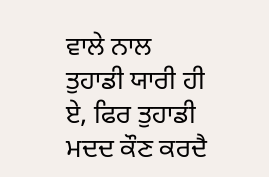ਵਾਲੇ ਨਾਲ ਤੁਹਾਡੀ ਯਾਰੀ ਹੀ ਏ, ਫਿਰ ਤੁਹਾਡੀ ਮਦਦ ਕੌਣ ਕਰਦੈ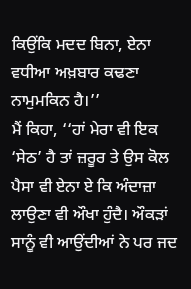ਕਿਉਂਕਿ ਮਦਦ ਬਿਨਾ, ਏਨਾ ਵਧੀਆ ਅਖ਼ਬਾਰ ਕਢਣਾ ਨਾਮੁਮਕਿਨ ਹੈ।’’
ਮੈਂ ਕਿਹਾ, ‘‘ਹਾਂ ਮੇਰਾ ਵੀ ਇਕ ‘ਸੇਠ’ ਹੈ ਤਾਂ ਜ਼ਰੂਰ ਤੇ ਉਸ ਕੋਲ ਪੈਸਾ ਵੀ ਏਨਾ ਏ ਕਿ ਅੰਦਾਜ਼ਾ ਲਾਉਣਾ ਵੀ ਔਖਾ ਹੁੰਦੈ। ਔਕੜਾਂ ਸਾਨੂੰ ਵੀ ਆਉਂਦੀਆਂ ਨੇ ਪਰ ਜਦ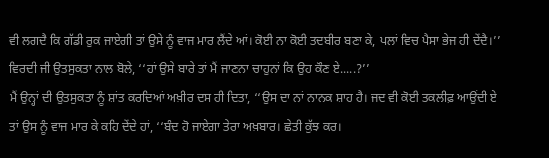ਵੀ ਲਗਦੈ ਕਿ ਗੱਡੀ ਰੁਕ ਜਾਏਗੀ ਤਾਂ ਉਸੇ ਨੂੰ ਵਾਜ ਮਾਰ ਲੈਂਦੇ ਆਂ। ਕੋਈ ਨਾ ਕੋਈ ਤਦਬੀਰ ਬਣਾ ਕੇ, ਪਲਾਂ ਵਿਚ ਪੈਸਾ ਭੇਜ ਹੀ ਦੇਂਦੈ।’’ ਵਿਰਦੀ ਜੀ ਉਤਸੁਕਤਾ ਨਾਲ ਬੋਲੇ, ‘‘ਹਾਂ ਉਸੇ ਬਾਰੇ ਤਾਂ ਮੈਂ ਜਾਣਨਾ ਚਾਹੁਨਾਂ ਕਿ ਉਹ ਕੌਣ ਏ.....?’’
ਮੈਂ ਉਨ੍ਹਾਂ ਦੀ ਉਤਸੁਕਤਾ ਨੂੰ ਸ਼ਾਂਤ ਕਰਦਿਆਂ ਅਖ਼ੀਰ ਦਸ ਹੀ ਦਿਤਾ, ‘‘ਉਸ ਦਾ ਨਾਂ ਨਾਨਕ ਸ਼ਾਹ ਹੈ। ਜਦ ਵੀ ਕੋਈ ਤਕਲੀਫ਼ ਆਉਂਦੀ ਏ ਤਾਂ ਉਸ ਨੂੰ ਵਾਜ ਮਾਰ ਕੇ ਕਹਿ ਦੇਂਦੇ ਹਾਂ, ‘‘ਬੰਦ ਹੋ ਜਾਏਗਾ ਤੇਰਾ ਅਖ਼ਬਾਰ। ਛੇਤੀ ਕੁੱਝ ਕਰ।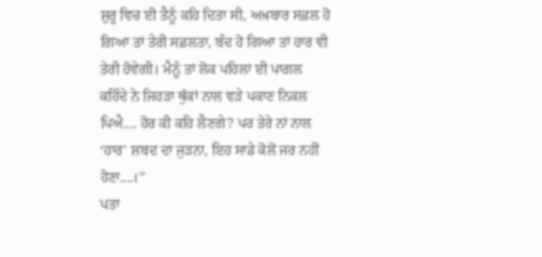ਸ਼ੁਰੂ ਵਿਚ ਈ ਤੈਨੂੰ ਕਹਿ ਦਿਤਾ ਸੀ, ਅਖ਼ਬਾਰ ਸਫ਼ਲ ਹੋ ਗਿਆ ਤਾਂ ਤੇਰੀ ਸਫ਼ਲਤਾ, ਬੰਦ ਹੋ ਗਿਆ ਤਾਂ ਹਾਰ ਵੀ ਤੇਰੀ ਹੋਵੇਗੀ। ਮੈਨੂੰ ਤਾਂ ਲੋਕ ਪਹਿਲਾਂ ਈ ਪਾਗ਼ਲ ਕਹਿੰਦੇ ਨੇ ਜਿਹੜਾ ਥੁੱਕਾਂ ਨਾਲ ਵੜੇ ਪਕਾਣ ਨਿਕਲ ਪਿਐ.... ਹੋਰ ਕੀ ਕਹਿ ਲੈਣਗੇ? ਪਰ ਤੇਰੇ ਨਾਂ ਨਾਲ ‘ਹਾਰ’ ਸ਼ਬਦ ਦਾ ਜੁੜਨਾ, ਇਹ ਸਾਡੇ ਕੋਲੋਂ ਜਰ ਨਹੀਂ ਹੋਣਾ....।’’
ਪਤਾ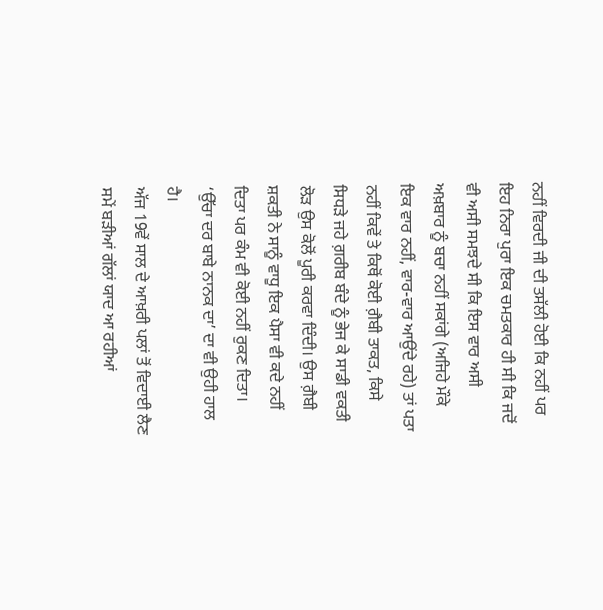ਨਹੀਂ ਵਿਰਦੀ ਜੀ ਦੀ ਤਸੱਲੀ ਹੋਈ ਕਿ ਨਹੀਂ ਪਰ ਇਹ ਨਿਰਾ ਪੁਰਾ ਇਕ ਚਮਤਕਾਰ ਹੀ ਸੀ ਕਿ ਜਦੋਂ ਵੀ ਅਸੀ ਸਮਝਦੇ ਸੀ ਕਿ ਇਸ ਵਾਰ ਅਸੀ ਅਖ਼ਬਾਰ ਨੂੰ ਬਚਾ ਨਹੀਂ ਸਕਾਂਗੇ (ਅਜਿਹੇ ਮੌਕੇ ਇਕ ਵਾਰ ਨਹੀਂ, ਵਾਰ-ਵਾਰ ਆਉਂਦੇ ਰਹੇ) ਤਾਂ ਪਤਾ ਨਹੀਂ ਕਿਵੇਂ ਤੇ ਕਿਥੋਂ ਕੋਈ ਗ਼ੈਬੀ ਤਾਕਤ, ਕਿਸੇ ਸਿਧੜੇ ਜਹੇ ਗ਼ਰੀਬ ਬੰਦੇ ਨੂੰ ਭੇਜ ਕੇ ਸਾਡੀ ਵਕਤੀ ਲੋੜ ਉਸ ਕੋਲੋਂ ਪੂਰੀ ਕਰਵਾ ਦਿੰਦੀ। ਉਸ ਗ਼ੈਬੀ ਸ਼ਕਤੀ ਨੇ ਸਾਨੂੰ ਵਾਧੂ ਇਕ ਪੈਸਾ ਵੀ ਕਦੇ ਨਹੀਂ ਦਿਤਾ ਪਰ ਕੰਮ ਵੀ ਕੋਈ ਨਹੀਂ ਰੁਕਣ ਦਿਤਾ। ‘ਉੱਚਾ ਦਰ ਬਾਬੇ ਨਾਨਕ ਦਾ’ ਦਾ ਵੀ ਉਹੀ ਹਾਲ ਹੈ।
ਅੱਜ 19ਵੇਂ ਸਾਲ ਦੇ ਆਖ਼ਰੀ ਪਲਾਂ ਤੋਂ ਵਿਦਾਈ ਲੈਣ ਸਮੇਂ ਬੜੀਆਂ ਗੱਲਾਂ ਯਾਦ ਆ ਰਹੀਆਂ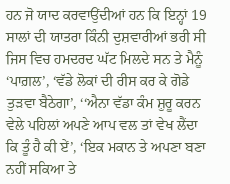ਹਨ ਜੋ ਯਾਦ ਕਰਵਾਉਂਦੀਆਂ ਹਨ ਕਿ ਇਨ੍ਹਾਂ 19 ਸਾਲਾਂ ਦੀ ਯਾਤਰਾ ਕਿੰਨੀ ਦੁਸ਼ਵਾਰੀਆਂ ਭਰੀ ਸੀ ਜਿਸ ਵਿਚ ਹਮਦਰਦ ਘੱਟ ਮਿਲਦੇ ਸਨ ਤੇ ਮੈਨੂੰ ‘ਪਾਗ਼ਲ’, ‘ਵੱਡੇ ਲੋਕਾਂ ਦੀ ਰੀਸ ਕਰ ਕੇ ਗੋਡੇ ਤੁੜਵਾ ਬੈਠੇਗਾ’, ‘‘ਐਨਾ ਵੱਡਾ ਕੰਮ ਸ਼ੁਰੂ ਕਰਨ ਵੇਲੇ ਪਹਿਲਾਂ ਅਪਣੇ ਆਪ ਵਲ ਤਾਂ ਵੇਖ ਲੈਂਦਾ ਕਿ ਤੂੰ ਹੈ ਕੀ ਏਂ’, ‘ਇਕ ਮਕਾਨ ਤੇ ਅਪਣਾ ਬਣਾ ਨਹੀਂ ਸਕਿਆ ਤੇ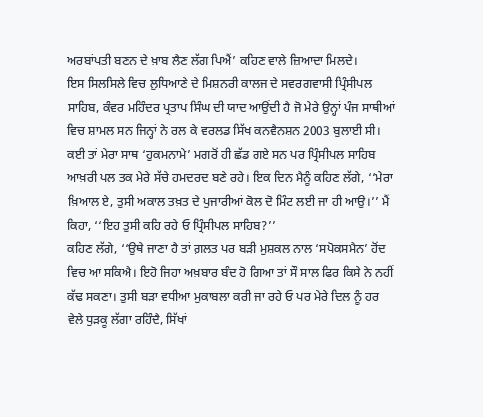ਅਰਬਾਂਪਤੀ ਬਣਨ ਦੇ ਖ਼ਾਬ ਲੈਣ ਲੱਗ ਪਿਐਂ’ ਕਹਿਣ ਵਾਲੇ ਜ਼ਿਆਦਾ ਮਿਲਦੇ।
ਇਸ ਸਿਲਸਿਲੇ ਵਿਚ ਲੁਧਿਆਣੇ ਦੇ ਮਿਸ਼ਨਰੀ ਕਾਲਜ ਦੇ ਸਵਰਗਵਾਸੀ ਪ੍ਰਿੰਸੀਪਲ ਸਾਹਿਬ, ਕੰਵਰ ਮਹਿੰਦਰ ਪ੍ਰਤਾਪ ਸਿੰਘ ਦੀ ਯਾਦ ਆਉਂਦੀ ਹੈ ਜੋ ਮੇਰੇ ਉਨ੍ਹਾਂ ਪੰਜ ਸਾਥੀਆਂ ਵਿਚ ਸ਼ਾਮਲ ਸਨ ਜਿਨ੍ਹਾਂ ਨੇ ਰਲ ਕੇ ਵਰਲਡ ਸਿੱਖ ਕਨਵੈਨਸ਼ਨ 2003 ਬੁਲਾਈ ਸੀ। ਕਈ ਤਾਂ ਮੇਰਾ ਸਾਥ ‘ਹੁਕਮਨਾਮੇ’ ਮਗਰੋਂ ਹੀ ਛੱਡ ਗਏ ਸਨ ਪਰ ਪ੍ਰਿੰਸੀਪਲ ਸਾਹਿਬ ਆਖ਼ਰੀ ਪਲ ਤਕ ਮੇਰੇ ਸੱਚੇ ਹਮਦਰਦ ਬਣੇ ਰਹੇ। ਇਕ ਦਿਨ ਮੈਨੂੰ ਕਹਿਣ ਲੱਗੇ, ‘‘ਮੇਰਾ ਖ਼ਿਆਲ ਏ, ਤੁਸੀ ਅਕਾਲ ਤਖ਼ਤ ਦੇ ਪੁਜਾਰੀਆਂ ਕੋਲ ਦੋ ਮਿੰਟ ਲਈ ਜਾ ਹੀ ਆਉ।’’ ਮੈਂ ਕਿਹਾ, ‘‘ਇਹ ਤੁਸੀ ਕਹਿ ਰਹੇ ਓ ਪ੍ਰਿੰਸੀਪਲ ਸਾਹਿਬ?’’
ਕਹਿਣ ਲੱਗੇ, ‘‘ਉਥੇ ਜਾਣਾ ਹੈ ਤਾਂ ਗ਼ਲਤ ਪਰ ਬੜੀ ਮੁਸ਼ਕਲ ਨਾਲ ‘ਸਪੋਕਸਮੈਨ’ ਹੋਂਦ ਵਿਚ ਆ ਸਕਿਐ। ਇਹੋ ਜਿਹਾ ਅਖ਼ਬਾਰ ਬੰਦ ਹੋ ਗਿਆ ਤਾਂ ਸੌ ਸਾਲ ਫਿਰ ਕਿਸੇ ਨੇ ਨਹੀਂ ਕੱਢ ਸਕਣਾ। ਤੁਸੀ ਬੜਾ ਵਧੀਆ ਮੁਕਾਬਲਾ ਕਰੀ ਜਾ ਰਹੇ ਓ ਪਰ ਮੇਰੇ ਦਿਲ ਨੂੰ ਹਰ ਵੇਲੇ ਧੁੜਕੂ ਲੱਗਾ ਰਹਿੰਦੈ, ਸਿੱਖਾਂ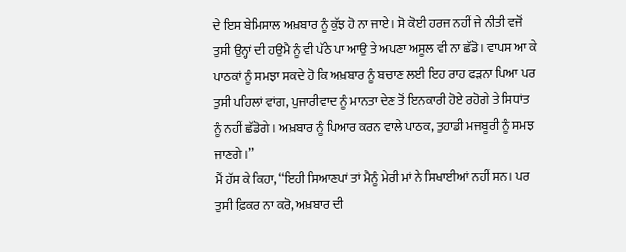ਦੇ ਇਸ ਬੇਮਿਸਾਲ ਅਖ਼ਬਾਰ ਨੂੰ ਕੁੱਝ ਹੋ ਨਾ ਜਾਏ। ਸੋ ਕੋਈ ਹਰਜ ਨਹੀਂ ਜੇ ਨੀਤੀ ਵਜੋਂ ਤੁਸੀ ਉਨ੍ਹਾਂ ਦੀ ਹਉਮੈ ਨੂੰ ਵੀ ਪੱਠੇ ਪਾ ਆਉ ਤੇ ਅਪਣਾ ਅਸੂਲ ਵੀ ਨਾ ਛੱਡੋ। ਵਾਪਸ ਆ ਕੇ ਪਾਠਕਾਂ ਨੂੰ ਸਮਝਾ ਸਕਦੇ ਹੋ ਕਿ ਅਖ਼ਬਾਰ ਨੂੰ ਬਚਾਣ ਲਈ ਇਹ ਰਾਹ ਫੜਨਾ ਪਿਆ ਪਰ ਤੁਸੀ ਪਹਿਲਾਂ ਵਾਂਗ, ਪੁਜਾਰੀਵਾਦ ਨੂੰ ਮਾਨਤਾ ਦੇਣ ਤੋਂ ਇਨਕਾਰੀ ਹੋਏ ਰਹੋਗੇ ਤੇ ਸਿਧਾਂਤ ਨੂੰ ਨਹੀਂ ਛੱਡੋਗੇ। ਅਖ਼ਬਾਰ ਨੂੰ ਪਿਆਰ ਕਰਨ ਵਾਲੇ ਪਾਠਕ, ਤੁਹਾਡੀ ਮਜਬੂਰੀ ਨੂੰ ਸਮਝ ਜਾਣਗੇ।’’
ਮੈਂ ਹੱਸ ਕੇ ਕਿਹਾ, ‘‘ਇਹੀ ਸਿਆਣਪਾਂ ਤਾਂ ਮੈਨੂੰ ਮੇਰੀ ਮਾਂ ਨੇ ਸਿਖਾਈਆਂ ਨਹੀਂ ਸਨ। ਪਰ ਤੁਸੀ ਫ਼ਿਕਰ ਨਾ ਕਰੋ, ਅਖ਼ਬਾਰ ਦੀ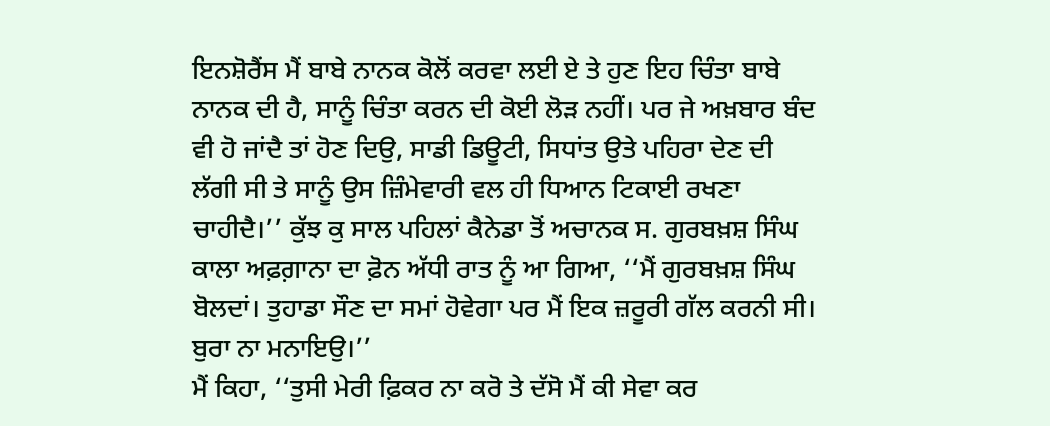ਇਨਸ਼ੋਰੈਂਸ ਮੈਂ ਬਾਬੇ ਨਾਨਕ ਕੋਲੋਂ ਕਰਵਾ ਲਈ ਏ ਤੇ ਹੁਣ ਇਹ ਚਿੰਤਾ ਬਾਬੇ ਨਾਨਕ ਦੀ ਹੈ, ਸਾਨੂੰ ਚਿੰਤਾ ਕਰਨ ਦੀ ਕੋਈ ਲੋੜ ਨਹੀਂ। ਪਰ ਜੇ ਅਖ਼ਬਾਰ ਬੰਦ ਵੀ ਹੋ ਜਾਂਦੈ ਤਾਂ ਹੋਣ ਦਿਉ, ਸਾਡੀ ਡਿਊਟੀ, ਸਿਧਾਂਤ ਉਤੇ ਪਹਿਰਾ ਦੇਣ ਦੀ ਲੱਗੀ ਸੀ ਤੇ ਸਾਨੂੰ ਉਸ ਜ਼ਿੰਮੇਵਾਰੀ ਵਲ ਹੀ ਧਿਆਨ ਟਿਕਾਈ ਰਖਣਾ ਚਾਹੀਦੈ।’’ ਕੁੱਝ ਕੁ ਸਾਲ ਪਹਿਲਾਂ ਕੈਨੇਡਾ ਤੋਂ ਅਚਾਨਕ ਸ. ਗੁਰਬਖ਼ਸ਼ ਸਿੰਘ ਕਾਲਾ ਅਫ਼ਗ਼ਾਨਾ ਦਾ ਫ਼ੋਨ ਅੱਧੀ ਰਾਤ ਨੂੰ ਆ ਗਿਆ, ‘‘ਮੈਂ ਗੁਰਬਖ਼ਸ਼ ਸਿੰਘ ਬੋਲਦਾਂ। ਤੁਹਾਡਾ ਸੌਣ ਦਾ ਸਮਾਂ ਹੋਵੇਗਾ ਪਰ ਮੈਂ ਇਕ ਜ਼ਰੂਰੀ ਗੱਲ ਕਰਨੀ ਸੀ। ਬੁਰਾ ਨਾ ਮਨਾਇਉ।’’
ਮੈਂ ਕਿਹਾ, ‘‘ਤੁਸੀ ਮੇਰੀ ਫ਼ਿਕਰ ਨਾ ਕਰੋ ਤੇ ਦੱਸੋ ਮੈਂ ਕੀ ਸੇਵਾ ਕਰ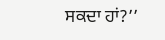ਸਕਦਾ ਹਾਂ?’’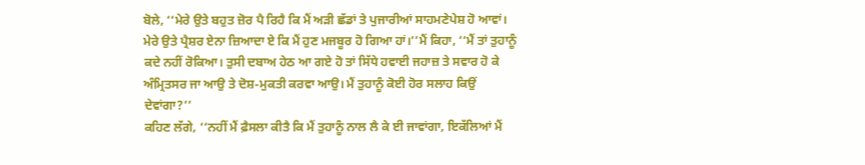ਬੋਲੇ, ‘‘ਮੇਰੇ ਉਤੇ ਬਹੁਤ ਜ਼ੋਰ ਪੈ ਰਿਹੈ ਕਿ ਮੈਂ ਅੜੀ ਛੱਡਾਂ ਤੇ ਪੁਜਾਰੀਆਂ ਸਾਹਮਣੇਪੇਸ਼ ਹੋ ਆਵਾਂ। ਮੇਰੇ ਉਤੇ ਪ੍ਰੈਸ਼ਰ ਏਨਾ ਜ਼ਿਆਦਾ ਏ ਕਿ ਮੈਂ ਹੁਣ ਮਜਬੂਰ ਹੋ ਗਿਆ ਹਾਂ।’’ਮੈਂ ਕਿਹਾ, ‘‘ਮੈਂ ਤਾਂ ਤੁਹਾਨੂੰ ਕਦੇ ਨਹੀਂ ਰੋਕਿਆ। ਤੁਸੀ ਦਬਾਅ ਹੇਠ ਆ ਗਏ ਹੋ ਤਾਂ ਸਿੱਧੇ ਹਵਾਈ ਜਹਾਜ਼ ਤੇ ਸਵਾਰ ਹੋ ਕੇ ਅੰਮ੍ਰਿਤਸਰ ਜਾ ਆਉ ਤੇ ਦੋਸ਼-ਮੁਕਤੀ ਕਰਵਾ ਆਉ। ਮੈਂ ਤੁਹਾਨੂੰ ਕੋਈ ਹੋਰ ਸਲਾਹ ਕਿਉਂ ਦੇਵਾਂਗਾ?’’
ਕਹਿਣ ਲੱਗੇ, ‘‘ਨਹੀਂ ਮੈਂ ਫ਼ੈਸਲਾ ਕੀਤੈ ਕਿ ਮੈਂ ਤੁਹਾਨੂੰ ਨਾਲ ਲੈ ਕੇ ਈ ਜਾਵਾਂਗਾ, ਇਕੱਲਿਆਂ ਮੈਂ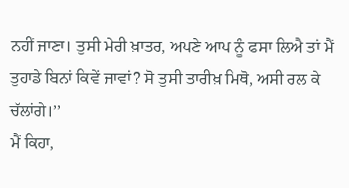ਨਹੀਂ ਜਾਣਾ। ਤੁਸੀ ਮੇਰੀ ਖ਼ਾਤਰ, ਅਪਣੇ ਆਪ ਨੂੰ ਫਸਾ ਲਿਐ ਤਾਂ ਮੈਂ ਤੁਹਾਡੇ ਬਿਨਾਂ ਕਿਵੇਂ ਜਾਵਾਂ? ਸੋ ਤੁਸੀ ਤਾਰੀਖ਼ ਮਿਥੋ, ਅਸੀ ਰਲ ਕੇ ਚੱਲਾਂਗੇ।’’
ਮੈਂ ਕਿਹਾ,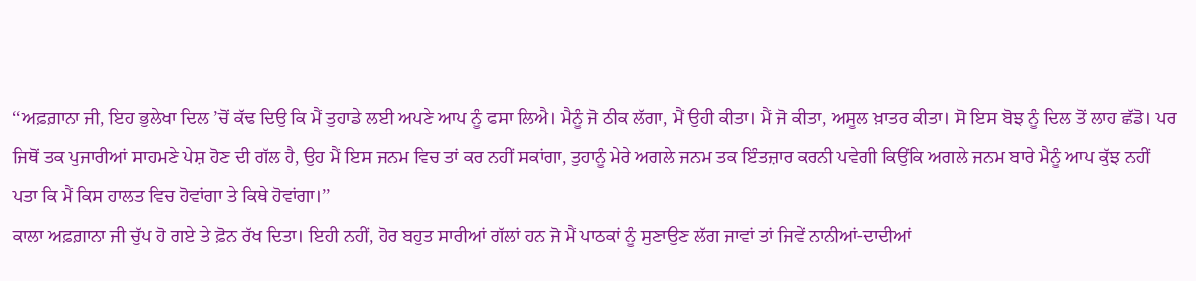‘‘ਅਫ਼ਗ਼ਾਨਾ ਜੀ, ਇਹ ਭੁਲੇਖਾ ਦਿਲ ’ਚੋਂ ਕੱਢ ਦਿਉ ਕਿ ਮੈਂ ਤੁਹਾਡੇ ਲਈ ਅਪਣੇ ਆਪ ਨੂੰ ਫਸਾ ਲਿਐ। ਮੈਨੂੰ ਜੋ ਠੀਕ ਲੱਗਾ, ਮੈਂ ਉਹੀ ਕੀਤਾ। ਮੈਂ ਜੋ ਕੀਤਾ, ਅਸੂਲ ਖ਼ਾਤਰ ਕੀਤਾ। ਸੋ ਇਸ ਬੋਝ ਨੂੰ ਦਿਲ ਤੋਂ ਲਾਹ ਛੱਡੋ। ਪਰ ਜਿਥੋਂ ਤਕ ਪੁਜਾਰੀਆਂ ਸਾਹਮਣੇ ਪੇਸ਼ ਹੋਣ ਦੀ ਗੱਲ ਹੈ, ਉਹ ਮੈਂ ਇਸ ਜਨਮ ਵਿਚ ਤਾਂ ਕਰ ਨਹੀਂ ਸਕਾਂਗਾ, ਤੁਹਾਨੂੰ ਮੇਰੇ ਅਗਲੇ ਜਨਮ ਤਕ ਇੰਤਜ਼ਾਰ ਕਰਨੀ ਪਵੇਗੀ ਕਿਉਂਕਿ ਅਗਲੇ ਜਨਮ ਬਾਰੇ ਮੈਨੂੰ ਆਪ ਕੁੱਝ ਨਹੀਂ ਪਤਾ ਕਿ ਮੈਂ ਕਿਸ ਹਾਲਤ ਵਿਚ ਹੋਵਾਂਗਾ ਤੇ ਕਿਥੇ ਹੋਵਾਂਗਾ।’’
ਕਾਲਾ ਅਫ਼ਗ਼ਾਨਾ ਜੀ ਚੁੱਪ ਹੋ ਗਏ ਤੇ ਫ਼ੋਨ ਰੱਖ ਦਿਤਾ। ਇਹੀ ਨਹੀਂ, ਹੋਰ ਬਹੁਤ ਸਾਰੀਆਂ ਗੱਲਾਂ ਹਨ ਜੋ ਮੈਂ ਪਾਠਕਾਂ ਨੂੰ ਸੁਣਾਉਣ ਲੱਗ ਜਾਵਾਂ ਤਾਂ ਜਿਵੇਂ ਨਾਨੀਆਂ-ਦਾਦੀਆਂ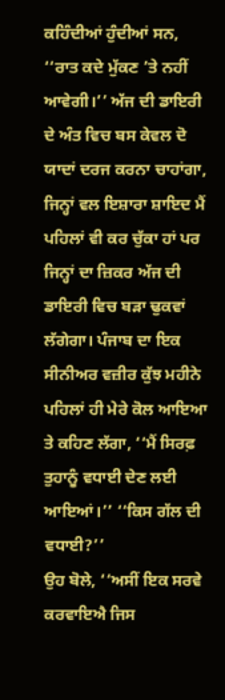ਕਹਿੰਦੀਆਂ ਹੁੰਦੀਆਂ ਸਨ, ‘‘ਰਾਤ ਕਦੇ ਮੁੱਕਣ ’ਤੇ ਨਹੀਂ ਆਵੇਗੀ।’’ ਅੱਜ ਦੀ ਡਾਇਰੀ ਦੇ ਅੰਤ ਵਿਚ ਬਸ ਕੇਵਲ ਦੋ ਯਾਦਾਂ ਦਰਜ ਕਰਨਾ ਚਾਹਾਂਗਾ, ਜਿਨ੍ਹਾਂ ਵਲ ਇਸ਼ਾਰਾ ਸ਼ਾਇਦ ਮੈਂ ਪਹਿਲਾਂ ਵੀ ਕਰ ਚੁੱਕਾ ਹਾਂ ਪਰ ਜਿਨ੍ਹਾਂ ਦਾ ਜ਼ਿਕਰ ਅੱਜ ਦੀ ਡਾਇਰੀ ਵਿਚ ਬੜਾ ਢੁਕਵਾਂ ਲੱਗੇਗਾ। ਪੰਜਾਬ ਦਾ ਇਕ ਸੀਨੀਅਰ ਵਜ਼ੀਰ ਕੁੱਝ ਮਹੀਨੇ ਪਹਿਲਾਂ ਹੀ ਮੇਰੇ ਕੋਲ ਆਇਆ ਤੇ ਕਹਿਣ ਲੱਗਾ, ‘‘ਮੈਂ ਸਿਰਫ਼ ਤੁਹਾਨੂੰ ਵਧਾਈ ਦੇਣ ਲਈ ਆਇਆਂ।’’ ‘‘ਕਿਸ ਗੱਲ ਦੀ ਵਧਾਈ?’’
ਉਹ ਬੋਲੇ, ‘‘ਅਸੀਂ ਇਕ ਸਰਵੇ ਕਰਵਾਇਐ ਜਿਸ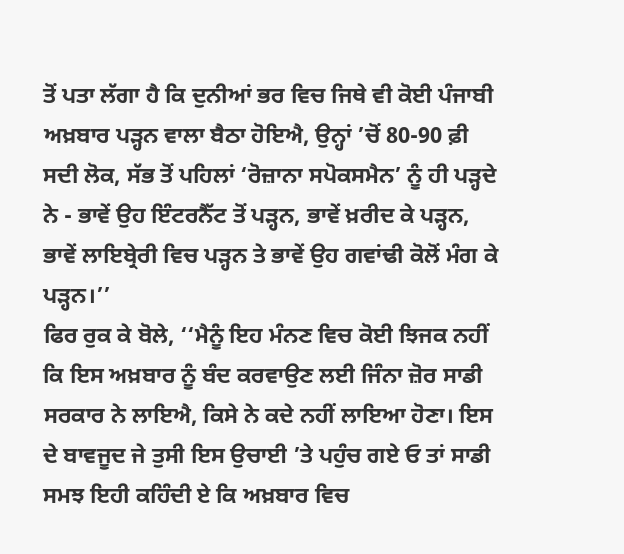ਤੋਂ ਪਤਾ ਲੱਗਾ ਹੈ ਕਿ ਦੁਨੀਆਂ ਭਰ ਵਿਚ ਜਿਥੇ ਵੀ ਕੋਈ ਪੰਜਾਬੀ ਅਖ਼ਬਾਰ ਪੜ੍ਹਨ ਵਾਲਾ ਬੈਠਾ ਹੋਇਐ, ਉਨ੍ਹਾਂ ’ਚੋਂ 80-90 ਫ਼ੀ ਸਦੀ ਲੋਕ, ਸੱਭ ਤੋਂ ਪਹਿਲਾਂ ‘ਰੋਜ਼ਾਨਾ ਸਪੋਕਸਮੈਨ’ ਨੂੰ ਹੀ ਪੜ੍ਹਦੇ ਨੇ - ਭਾਵੇਂ ਉਹ ਇੰਟਰਨੈੱਟ ਤੋਂ ਪੜ੍ਹਨ, ਭਾਵੇਂ ਖ਼ਰੀਦ ਕੇ ਪੜ੍ਹਨ, ਭਾਵੇਂ ਲਾਇਬ੍ਰੇਰੀ ਵਿਚ ਪੜ੍ਹਨ ਤੇ ਭਾਵੇਂ ਉਹ ਗਵਾਂਢੀ ਕੋਲੋਂ ਮੰਗ ਕੇ ਪੜ੍ਹਨ।’’
ਫਿਰ ਰੁਕ ਕੇ ਬੋਲੇ, ‘‘ਮੈਨੂੰ ਇਹ ਮੰਨਣ ਵਿਚ ਕੋਈ ਝਿਜਕ ਨਹੀਂ ਕਿ ਇਸ ਅਖ਼ਬਾਰ ਨੂੰ ਬੰਦ ਕਰਵਾਉਣ ਲਈ ਜਿੰਨਾ ਜ਼ੋਰ ਸਾਡੀ ਸਰਕਾਰ ਨੇ ਲਾਇਐ, ਕਿਸੇ ਨੇ ਕਦੇ ਨਹੀਂ ਲਾਇਆ ਹੋਣਾ। ਇਸ ਦੇ ਬਾਵਜੂਦ ਜੇ ਤੁਸੀ ਇਸ ਉਚਾਈ ’ਤੇ ਪਹੁੰਚ ਗਏ ਓ ਤਾਂ ਸਾਡੀ ਸਮਝ ਇਹੀ ਕਹਿੰਦੀ ਏ ਕਿ ਅਖ਼ਬਾਰ ਵਿਚ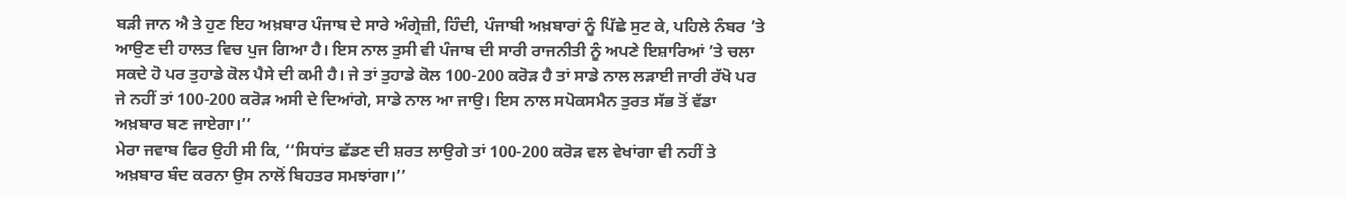ਬੜੀ ਜਾਨ ਐ ਤੇ ਹੁਣ ਇਹ ਅਖ਼ਬਾਰ ਪੰਜਾਬ ਦੇ ਸਾਰੇ ਅੰਗ੍ਰੇਜ਼ੀ, ਹਿੰਦੀ, ਪੰਜਾਬੀ ਅਖ਼ਬਾਰਾਂ ਨੂੰ ਪਿੱਛੇ ਸੁਟ ਕੇ, ਪਹਿਲੇ ਨੰਬਰ ’ਤੇ ਆਉਣ ਦੀ ਹਾਲਤ ਵਿਚ ਪੁਜ ਗਿਆ ਹੈ। ਇਸ ਨਾਲ ਤੁਸੀ ਵੀ ਪੰਜਾਬ ਦੀ ਸਾਰੀ ਰਾਜਨੀਤੀ ਨੂੰ ਅਪਣੇ ਇਸ਼ਾਰਿਆਂ ’ਤੇ ਚਲਾ ਸਕਦੇ ਹੋ ਪਰ ਤੁਹਾਡੇ ਕੋਲ ਪੈਸੇ ਦੀ ਕਮੀ ਹੈ। ਜੇ ਤਾਂ ਤੁਹਾਡੇ ਕੋਲ 100-200 ਕਰੋੜ ਹੈ ਤਾਂ ਸਾਡੇ ਨਾਲ ਲੜਾਈ ਜਾਰੀ ਰੱਖੋ ਪਰ ਜੇ ਨਹੀਂ ਤਾਂ 100-200 ਕਰੋੜ ਅਸੀ ਦੇ ਦਿਆਂਗੇ, ਸਾਡੇ ਨਾਲ ਆ ਜਾਉ। ਇਸ ਨਾਲ ਸਪੋਕਸਮੈਨ ਤੁਰਤ ਸੱਭ ਤੋਂ ਵੱਡਾ ਅਖ਼ਬਾਰ ਬਣ ਜਾਏਗਾ।’’
ਮੇਰਾ ਜਵਾਬ ਫਿਰ ਉਹੀ ਸੀ ਕਿ, ‘‘ਸਿਧਾਂਤ ਛੱਡਣ ਦੀ ਸ਼ਰਤ ਲਾਉਗੇ ਤਾਂ 100-200 ਕਰੋੜ ਵਲ ਵੇਖਾਂਗਾ ਵੀ ਨਹੀਂ ਤੇ ਅਖ਼ਬਾਰ ਬੰਦ ਕਰਨਾ ਉਸ ਨਾਲੋਂ ਬਿਹਤਰ ਸਮਝਾਂਗਾ।’’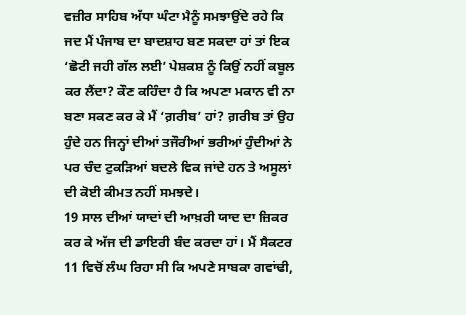ਵਜ਼ੀਰ ਸਾਹਿਬ ਅੱਧਾ ਘੰਟਾ ਮੈਨੂੰ ਸਮਝਾਉਂਦੇ ਰਹੇ ਕਿ ਜਦ ਮੈਂ ਪੰਜਾਬ ਦਾ ਬਾਦਸ਼ਾਹ ਬਣ ਸਕਦਾ ਹਾਂ ਤਾਂ ਇਕ ‘ਛੋਟੀ ਜਹੀ ਗੱਲ ਲਈ’ ਪੇਸ਼ਕਸ਼ ਨੂੰ ਕਿਉਂ ਨਹੀਂ ਕਬੂਲ ਕਰ ਲੈਂਦਾ? ਕੌਣ ਕਹਿੰਦਾ ਹੈ ਕਿ ਅਪਣਾ ਮਕਾਨ ਵੀ ਨਾ ਬਣਾ ਸਕਣ ਕਰ ਕੇ ਮੈਂ ‘ਗ਼ਰੀਬ’ ਹਾਂ? ਗ਼ਰੀਬ ਤਾਂ ਉਹ ਹੁੰਦੇ ਹਨ ਜਿਨ੍ਹਾਂ ਦੀਆਂ ਤਜੌਰੀਆਂ ਭਰੀਆਂ ਹੁੰਦੀਆਂ ਨੇ ਪਰ ਚੰਦ ਟੁਕੜਿਆਂ ਬਦਲੇ ਵਿਕ ਜਾਂਦੇ ਹਨ ਤੇ ਅਸੂਲਾਂ ਦੀ ਕੋਈ ਕੀਮਤ ਨਹੀਂ ਸਮਝਦੇ।
19 ਸਾਲ ਦੀਆਂ ਯਾਦਾਂ ਦੀ ਆਖ਼ਰੀ ਯਾਦ ਦਾ ਜ਼ਿਕਰ ਕਰ ਕੇ ਅੱਜ ਦੀ ਡਾਇਰੀ ਬੰਦ ਕਰਦਾ ਹਾਂ। ਮੈਂ ਸੈਕਟਰ 11 ਵਿਚੋਂ ਲੰਘ ਰਿਹਾ ਸੀ ਕਿ ਅਪਣੇ ਸਾਬਕਾ ਗਵਾਂਢੀ,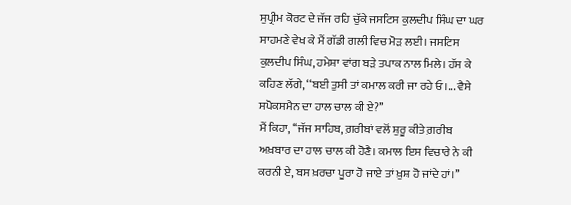ਸੁਪ੍ਰੀਮ ਕੋਰਟ ਦੇ ਜੱਜ ਰਹਿ ਚੁੱਕੇ ਜਸਟਿਸ ਕੁਲਦੀਪ ਸਿੰਘ ਦਾ ਘਰ ਸਾਹਮਣੇ ਵੇਖ ਕੇ ਮੈਂ ਗੱਡੀ ਗਲੀ ਵਿਚ ਮੋੜ ਲਈ। ਜਸਟਿਸ ਕੁਲਦੀਪ ਸਿੰਘ, ਹਮੇਸ਼ਾ ਵਾਂਗ ਬੜੇ ਤਪਾਕ ਨਾਲ ਮਿਲੇ। ਹੱਸ ਕੇ ਕਹਿਣ ਲੱਗੇ, ‘‘ਬਈ ਤੁਸੀ ਤਾਂ ਕਮਾਲ ਕਰੀ ਜਾ ਰਹੇ ਓ।... ਵੈਸੇ ਸਪੋਕਸਮੈਨ ਦਾ ਹਾਲ ਚਾਲ ਕੀ ਏ?’’
ਮੈਂ ਕਿਹਾ, ‘‘ਜੱਜ ਸਾਹਿਬ, ਗ਼ਰੀਬਾਂ ਵਲੋਂ ਸ਼ੁਰੂ ਕੀਤੇ ਗ਼ਰੀਬ ਅਖ਼ਬਾਰ ਦਾ ਹਾਲ ਚਾਲ ਕੀ ਹੋਣੈ। ਕਮਾਲ ਇਸ ਵਿਚਾਰੇ ਨੇ ਕੀ ਕਰਨੀ ਏ, ਬਸ ਖ਼ਰਚਾ ਪੂਰਾ ਹੋ ਜਾਏ ਤਾਂ ਖ਼ੁਸ਼ ਹੋ ਜਾਂਦੇ ਹਾਂ।’’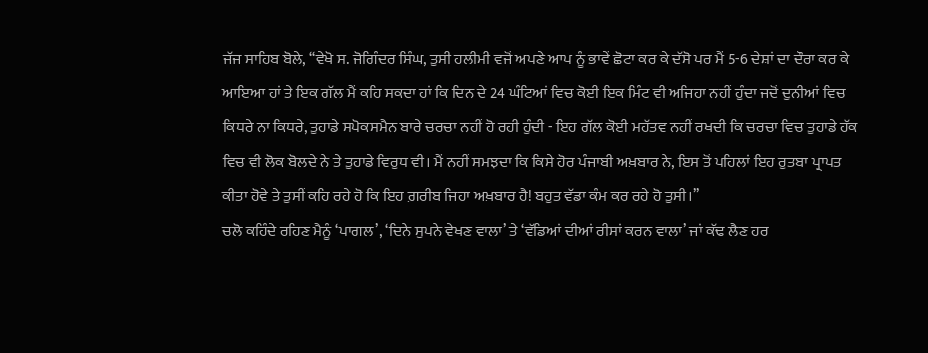ਜੱਜ ਸਾਹਿਬ ਬੋਲੇ, ‘‘ਵੇਖੋ ਸ. ਜੋਗਿੰਦਰ ਸਿੰਘ, ਤੁਸੀ ਹਲੀਮੀ ਵਜੋਂ ਅਪਣੇ ਆਪ ਨੂੰ ਭਾਵੇਂ ਛੋਟਾ ਕਰ ਕੇ ਦੱਸੋ ਪਰ ਮੈਂ 5-6 ਦੇਸ਼ਾਂ ਦਾ ਦੌਰਾ ਕਰ ਕੇ ਆਇਆ ਹਾਂ ਤੇ ਇਕ ਗੱਲ ਮੈਂ ਕਹਿ ਸਕਦਾ ਹਾਂ ਕਿ ਦਿਨ ਦੇ 24 ਘੰਟਿਆਂ ਵਿਚ ਕੋਈ ਇਕ ਮਿੰਟ ਵੀ ਅਜਿਹਾ ਨਹੀਂ ਹੁੰਦਾ ਜਦੋਂ ਦੁਨੀਆਂ ਵਿਚ ਕਿਧਰੇ ਨਾ ਕਿਧਰੇ, ਤੁਹਾਡੇ ਸਪੋਕਸਮੈਨ ਬਾਰੇ ਚਰਚਾ ਨਹੀਂ ਹੋ ਰਹੀ ਹੁੰਦੀ - ਇਹ ਗੱਲ ਕੋਈ ਮਹੱਤਵ ਨਹੀਂ ਰਖਦੀ ਕਿ ਚਰਚਾ ਵਿਚ ਤੁਹਾਡੇ ਹੱਕ ਵਿਚ ਵੀ ਲੋਕ ਬੋਲਦੇ ਨੇ ਤੇ ਤੁਹਾਡੇ ਵਿਰੁਧ ਵੀ। ਮੈਂ ਨਹੀਂ ਸਮਝਦਾ ਕਿ ਕਿਸੇ ਹੋਰ ਪੰਜਾਬੀ ਅਖ਼ਬਾਰ ਨੇ, ਇਸ ਤੋਂ ਪਹਿਲਾਂ ਇਹ ਰੁਤਬਾ ਪ੍ਰਾਪਤ ਕੀਤਾ ਹੋਵੇ ਤੇ ਤੁਸੀਂ ਕਹਿ ਰਹੇ ਹੋ ਕਿ ਇਹ ਗ਼ਰੀਬ ਜਿਹਾ ਅਖ਼ਬਾਰ ਹੈ! ਬਹੁਤ ਵੱਡਾ ਕੰਮ ਕਰ ਰਹੇ ਹੋ ਤੁਸੀ।’’
ਚਲੋ ਕਹਿੰਦੇ ਰਹਿਣ ਮੈਨੂੰ ‘ਪਾਗਲ’, ‘ਦਿਨੇ ਸੁਪਨੇ ਵੇਖਣ ਵਾਲਾ’ ਤੇ ‘ਵੱਡਿਆਂ ਦੀਆਂ ਰੀਸਾਂ ਕਰਨ ਵਾਲਾ’ ਜਾਂ ਕੱਢ ਲੈਣ ਹਰ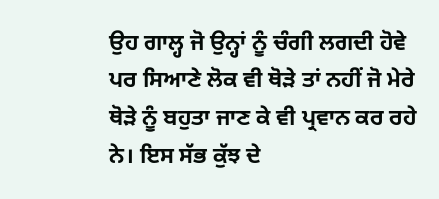ਉਹ ਗਾਲ੍ਹ ਜੋ ਉਨ੍ਹਾਂ ਨੂੰ ਚੰਗੀ ਲਗਦੀ ਹੋਵੇ ਪਰ ਸਿਆਣੇ ਲੋਕ ਵੀ ਥੋੜੇ ਤਾਂ ਨਹੀਂ ਜੋ ਮੇਰੇ ਥੋੜੇ ਨੂੰ ਬਹੁਤਾ ਜਾਣ ਕੇ ਵੀ ਪ੍ਰਵਾਨ ਕਰ ਰਹੇ ਨੇ। ਇਸ ਸੱਭ ਕੁੱਝ ਦੇ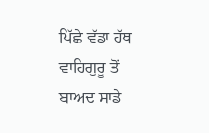ਪਿੱਛੇ ਵੱਡਾ ਹੱਥ ਵਾਹਿਗੁਰੂ ਤੋਂ ਬਾਅਦ ਸਾਡੇ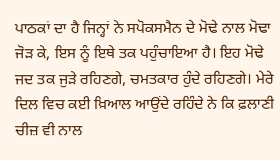ਪਾਠਕਾਂ ਦਾ ਹੈ ਜਿਨ੍ਹਾਂ ਨੇ ਸਪੋਕਸਮੈਨ ਦੇ ਮੋਢੇ ਨਾਲ ਮੋਢਾ ਜੋੜ ਕੇ, ਇਸ ਨੂੰ ਇਥੇ ਤਕ ਪਹੁੰਚਾਇਆ ਹੈ। ਇਹ ਮੋਢੇ ਜਦ ਤਕ ਜੁੜੇ ਰਹਿਣਗੇ, ਚਮਤਕਾਰ ਹੁੰਦੇ ਰਹਿਣਗੇ। ਮੇਰੇ ਦਿਲ ਵਿਚ ਕਈ ਖ਼ਿਆਲ ਆਉਂਦੇ ਰਹਿੰਦੇ ਨੇ ਕਿ ਫ਼ਲਾਣੀ ਚੀਜ਼ ਵੀ ਨਾਲ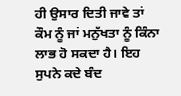ਹੀ ਉਸਾਰ ਦਿਤੀ ਜਾਵੇ ਤਾਂ ਕੌਮ ਨੂੰ ਜਾਂ ਮਨੁੱਖਤਾ ਨੂੰ ਕਿੰਨਾ ਲਾਭ ਹੋ ਸਕਦਾ ਹੈ। ਇਹ ਸੁਪਨੇ ਕਦੇ ਬੰਦ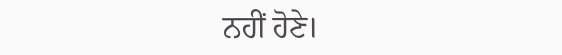ਨਹੀਂ ਹੋਣੇ।